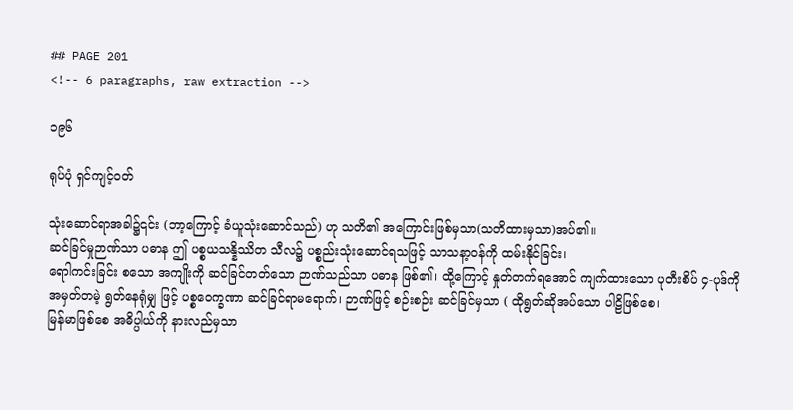## PAGE 201
<!-- 6 paragraphs, raw extraction -->

၁၉၆

ရုပ်ပုံ ရှင်ကျင့်ဝတ်

သုံးဆောင်ရာအခါ၌၎င်း (ဘာ့ကြောင့် ခံယူသုံးဆောင်သည်) ဟု သတိ၏ အကြောင်းဖြစ်မှသာ(သတိထားမှသာ)အပ်၏။
ဆင်ခြင်မှုဉာဏ်သာ ပဓာန ဤ ပစ္စယသန္နိဿိတ သီလ၌ ပစ္စည်းသုံးဆောင်ရသဖြင့် သာသနာ့ဝန်ကို ထမ်းနိုင်ခြင်း၊
ရောါကင်းခြင်း စသော အကျိုးကို ဆင်ခြင်တတ်သော ဉာဏ်သည်သာ ပဓာန ဖြစ်၏၊ ထို့ကြောင့် နှုတ်တက်ရအောင် ကျက်ထားသော ပုတီးစိပ် ၄-ပုဒ်ကို အမှတ်တမဲ့ ရွတ်နေရုံမျှ ဖြင့် ပစ္စဝေက္ခဏာ ဆင်ခြင်ရာမရောက်၊ ဉာဏ်ဖြင့် စဉ်းစဉ်း ဆင်ခြင်မှသာ ( ထိုရွတ်ဆိုအပ်သော ပါဠိဖြစ်စေ၊
မြန်မာဖြစ်စေ အဓိပ္ပါယ်ကို နားလည်မှသာ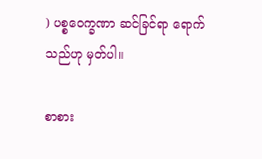) ပစ္စဝေက္ခဏာ ဆင်ခြင်ရာ ရောက်သည်ဟု မှတ်ပါ။

စာစား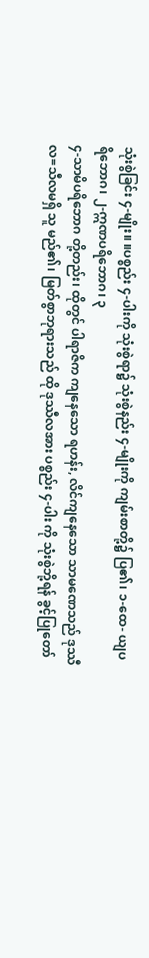သုံးစွဲခြင်း ၄-မျိုး။ ။ပစ္စည်း ၄-ပါးကို သုံးစွဲရာ၌ သုံးစွဲနည်း ၄-မျိုးကို ကျမ်းစာတို့၌ ပြ၏၊ ၁-ထေ- ယျပရိဘောဂ၊ ၂-ဣဏပရိဘောဂ၊ ၃
၄-သာမိပရိဘောဂ တို့တည်း၊ ထိုတွင် ပါရာဇိက ကျနေသော ရဟန်း, လိင်ကျနေသော သာမဏေသည် ဒုဿီလ=သီလမရှိ သူ မည်၏၊ မြတ်စွာဘုရားသည် ထို ဒုဿီလအား ပစ္စည်း ၄-ပါး ကို သုံးစွဲဘို့ရန် ခွင့်ပြုတော်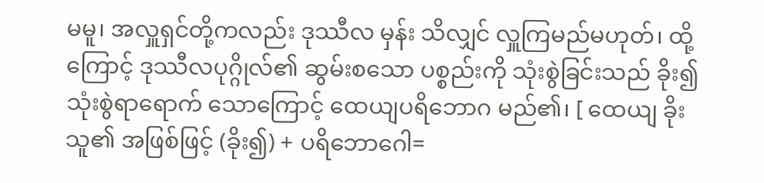မမူ၊ အလှူရှင်တို့ကလည်း ဒုဿီလ မှန်း သိလျှင် လှူကြမည်မဟုတ်၊ ထို့ကြောင့် ဒုဿီလပုဂ္ဂိုလ်၏ ဆွမ်းစသော ပစ္စည်းကို သုံးစွဲခြင်းသည် ခိုး၍ သုံးစွဲရာရောက် သောကြောင့် ထေယျပရိဘောဂ မည်၏၊ [ ထေယျ ခိုးသူ၏ အဖြစ်ဖြင့် (ခိုး၍) + ပရိဘောဂေါ=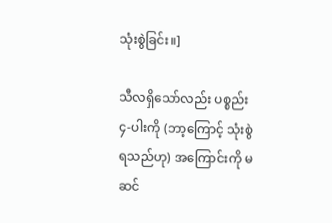သုံးစွဲခြင်း။]

သီလရှိသော်လည်း ပစ္စည်း ၄-ပါးကို (ဘာ့ကြောင့် သုံးစွဲ ရသည်ဟု) အကြောင်းကို မဆင်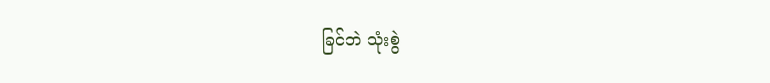ခြင်ဘဲ သုံးစွဲ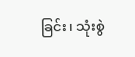ခြင်း၊ သုံးစွဲ